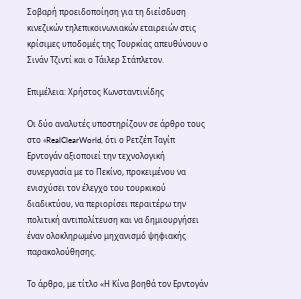Σοβαρή προειδοποίηση για τη διείσδυση κινεζικών τηλεπικοινωνιακών εταιρειών στις κρίσιμες υποδομές της Τουρκίας απευθύνουν ο Σινάν Τζιντί και ο Τάιλερ Στάπλετον.

Επιμέλεια: Χρήστος Κωνσταντινίδης

Οι δύο αναλυτές υποστηρίζουν σε άρθρο τους στο «RealClearWorld, ότι ο Ρετζέπ Ταγίπ Ερντογάν αξιοποιεί την τεχνολογική συνεργασία με το Πεκίνο, προκειμένου να ενισχύσει τον έλεγχο του τουρκικού διαδικτύου, να περιορίσει περαιτέρω την πολιτική αντιπολίτευση και να δημιουργήσει έναν ολοκληρωμένο μηχανισμό ψηφιακής παρακολούθησης.

Το άρθρο, με τίτλο «Η Κίνα βοηθά τον Ερντογάν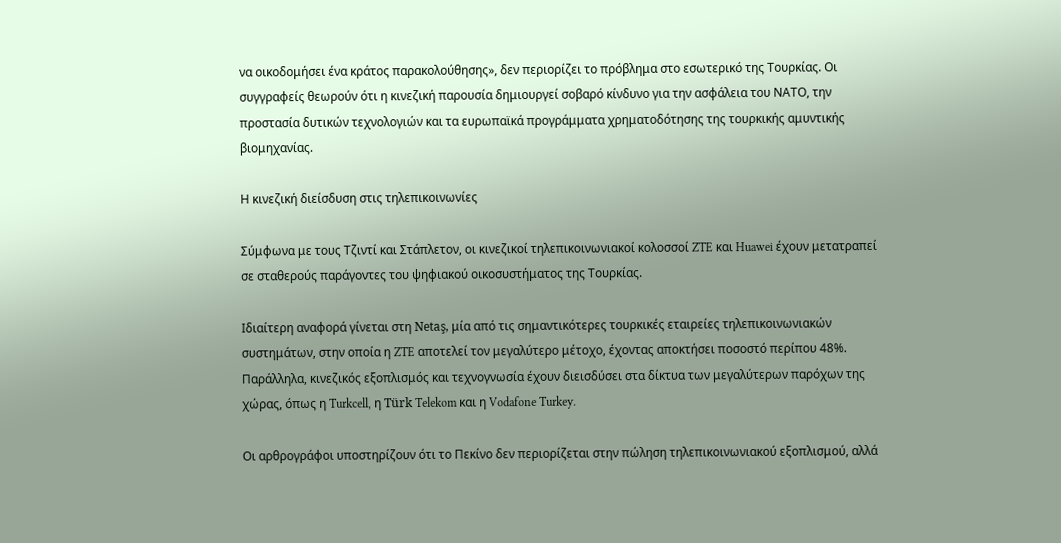να οικοδομήσει ένα κράτος παρακολούθησης», δεν περιορίζει το πρόβλημα στο εσωτερικό της Τουρκίας. Οι συγγραφείς θεωρούν ότι η κινεζική παρουσία δημιουργεί σοβαρό κίνδυνο για την ασφάλεια του ΝΑΤΟ, την προστασία δυτικών τεχνολογιών και τα ευρωπαϊκά προγράμματα χρηματοδότησης της τουρκικής αμυντικής βιομηχανίας.

Η κινεζική διείσδυση στις τηλεπικοινωνίες

Σύμφωνα με τους Τζιντί και Στάπλετον, οι κινεζικοί τηλεπικοινωνιακοί κολοσσοί ZTE και Huawei έχουν μετατραπεί σε σταθερούς παράγοντες του ψηφιακού οικοσυστήματος της Τουρκίας.

Ιδιαίτερη αναφορά γίνεται στη Netaş, μία από τις σημαντικότερες τουρκικές εταιρείες τηλεπικοινωνιακών συστημάτων, στην οποία η ZTE αποτελεί τον μεγαλύτερο μέτοχο, έχοντας αποκτήσει ποσοστό περίπου 48%. Παράλληλα, κινεζικός εξοπλισμός και τεχνογνωσία έχουν διεισδύσει στα δίκτυα των μεγαλύτερων παρόχων της χώρας, όπως η Turkcell, η Türk Telekom και η Vodafone Turkey.

Οι αρθρογράφοι υποστηρίζουν ότι το Πεκίνο δεν περιορίζεται στην πώληση τηλεπικοινωνιακού εξοπλισμού, αλλά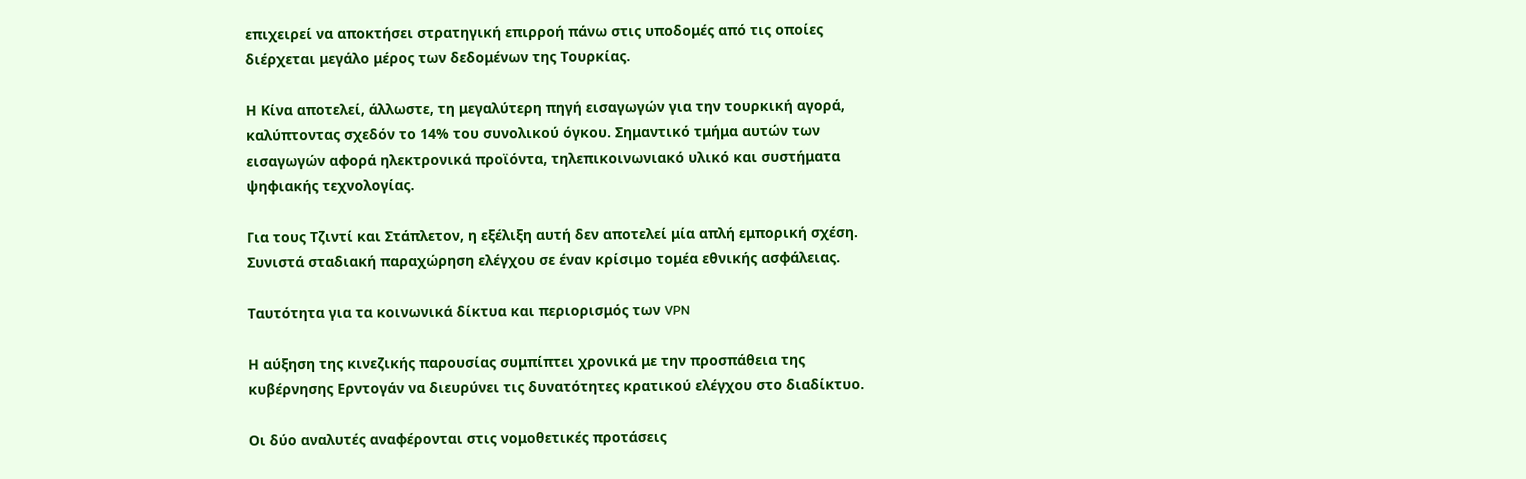επιχειρεί να αποκτήσει στρατηγική επιρροή πάνω στις υποδομές από τις οποίες διέρχεται μεγάλο μέρος των δεδομένων της Τουρκίας.

Η Κίνα αποτελεί, άλλωστε, τη μεγαλύτερη πηγή εισαγωγών για την τουρκική αγορά, καλύπτοντας σχεδόν το 14% του συνολικού όγκου. Σημαντικό τμήμα αυτών των εισαγωγών αφορά ηλεκτρονικά προϊόντα, τηλεπικοινωνιακό υλικό και συστήματα ψηφιακής τεχνολογίας.

Για τους Τζιντί και Στάπλετον, η εξέλιξη αυτή δεν αποτελεί μία απλή εμπορική σχέση. Συνιστά σταδιακή παραχώρηση ελέγχου σε έναν κρίσιμο τομέα εθνικής ασφάλειας.

Ταυτότητα για τα κοινωνικά δίκτυα και περιορισμός των VPN

Η αύξηση της κινεζικής παρουσίας συμπίπτει χρονικά με την προσπάθεια της κυβέρνησης Ερντογάν να διευρύνει τις δυνατότητες κρατικού ελέγχου στο διαδίκτυο.

Οι δύο αναλυτές αναφέρονται στις νομοθετικές προτάσεις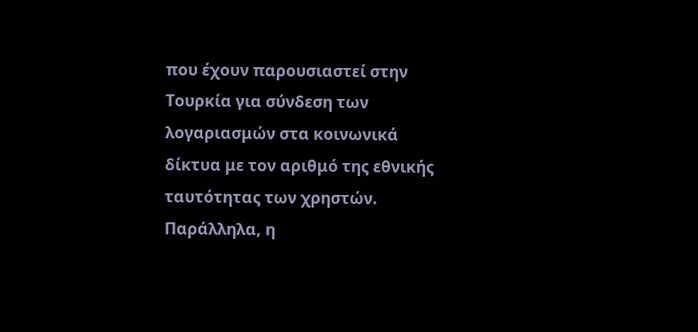που έχουν παρουσιαστεί στην Τουρκία για σύνδεση των λογαριασμών στα κοινωνικά δίκτυα με τον αριθμό της εθνικής ταυτότητας των χρηστών. Παράλληλα, η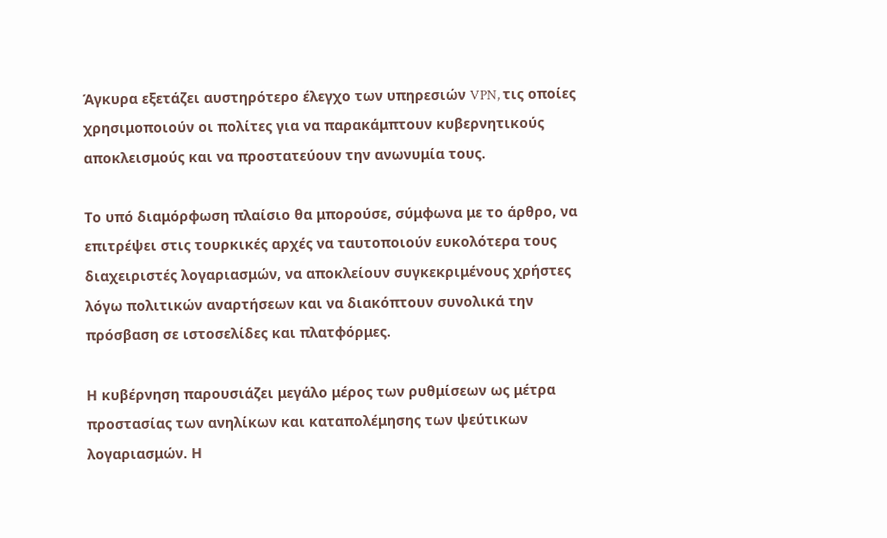Άγκυρα εξετάζει αυστηρότερο έλεγχο των υπηρεσιών VPN, τις οποίες χρησιμοποιούν οι πολίτες για να παρακάμπτουν κυβερνητικούς αποκλεισμούς και να προστατεύουν την ανωνυμία τους.

Το υπό διαμόρφωση πλαίσιο θα μπορούσε, σύμφωνα με το άρθρο, να επιτρέψει στις τουρκικές αρχές να ταυτοποιούν ευκολότερα τους διαχειριστές λογαριασμών, να αποκλείουν συγκεκριμένους χρήστες λόγω πολιτικών αναρτήσεων και να διακόπτουν συνολικά την πρόσβαση σε ιστοσελίδες και πλατφόρμες.

Η κυβέρνηση παρουσιάζει μεγάλο μέρος των ρυθμίσεων ως μέτρα προστασίας των ανηλίκων και καταπολέμησης των ψεύτικων λογαριασμών. Η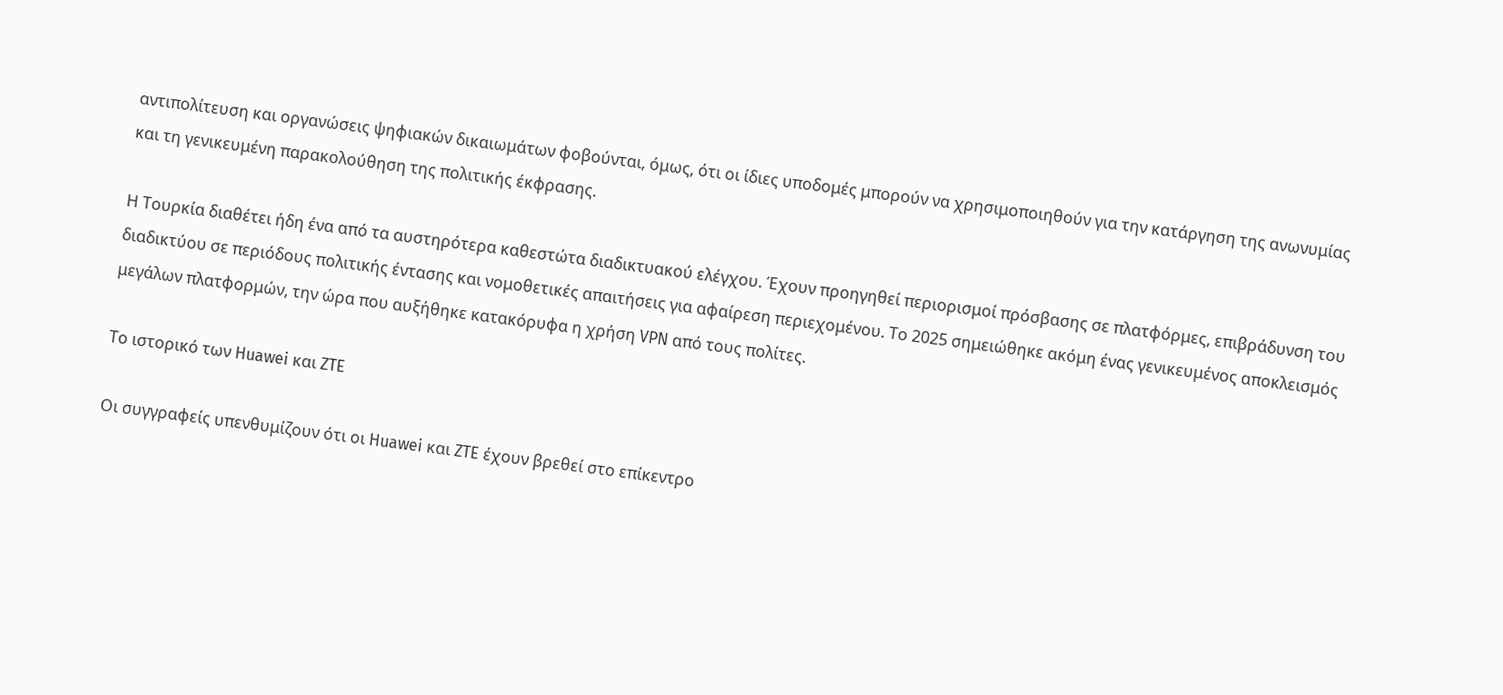αντιπολίτευση και οργανώσεις ψηφιακών δικαιωμάτων φοβούνται, όμως, ότι οι ίδιες υποδομές μπορούν να χρησιμοποιηθούν για την κατάργηση της ανωνυμίας και τη γενικευμένη παρακολούθηση της πολιτικής έκφρασης.

Η Τουρκία διαθέτει ήδη ένα από τα αυστηρότερα καθεστώτα διαδικτυακού ελέγχου. Έχουν προηγηθεί περιορισμοί πρόσβασης σε πλατφόρμες, επιβράδυνση του διαδικτύου σε περιόδους πολιτικής έντασης και νομοθετικές απαιτήσεις για αφαίρεση περιεχομένου. Το 2025 σημειώθηκε ακόμη ένας γενικευμένος αποκλεισμός μεγάλων πλατφορμών, την ώρα που αυξήθηκε κατακόρυφα η χρήση VPN από τους πολίτες.

Το ιστορικό των Huawei και ZTE

Οι συγγραφείς υπενθυμίζουν ότι οι Huawei και ZTE έχουν βρεθεί στο επίκεντρο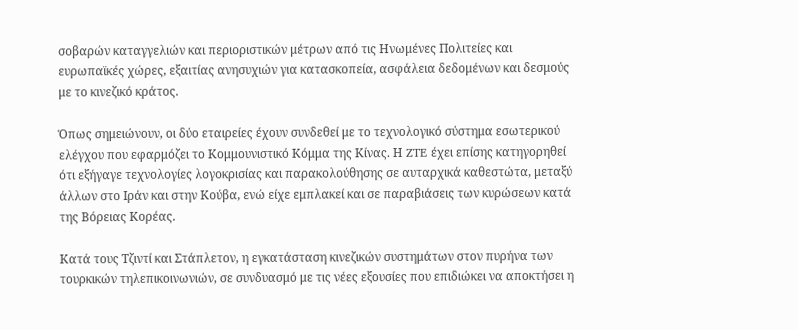σοβαρών καταγγελιών και περιοριστικών μέτρων από τις Ηνωμένες Πολιτείες και ευρωπαϊκές χώρες, εξαιτίας ανησυχιών για κατασκοπεία, ασφάλεια δεδομένων και δεσμούς με το κινεζικό κράτος.

Όπως σημειώνουν, οι δύο εταιρείες έχουν συνδεθεί με το τεχνολογικό σύστημα εσωτερικού ελέγχου που εφαρμόζει το Κομμουνιστικό Κόμμα της Κίνας. Η ZTE έχει επίσης κατηγορηθεί ότι εξήγαγε τεχνολογίες λογοκρισίας και παρακολούθησης σε αυταρχικά καθεστώτα, μεταξύ άλλων στο Ιράν και στην Κούβα, ενώ είχε εμπλακεί και σε παραβιάσεις των κυρώσεων κατά της Βόρειας Κορέας.

Κατά τους Τζιντί και Στάπλετον, η εγκατάσταση κινεζικών συστημάτων στον πυρήνα των τουρκικών τηλεπικοινωνιών, σε συνδυασμό με τις νέες εξουσίες που επιδιώκει να αποκτήσει η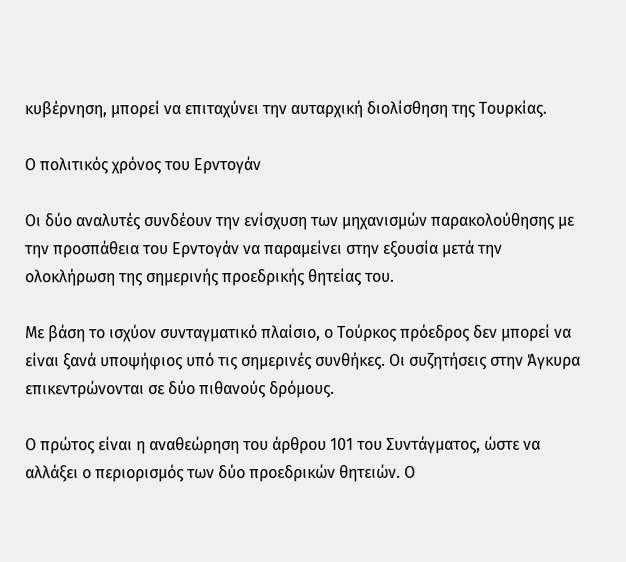κυβέρνηση, μπορεί να επιταχύνει την αυταρχική διολίσθηση της Τουρκίας.

Ο πολιτικός χρόνος του Ερντογάν

Οι δύο αναλυτές συνδέουν την ενίσχυση των μηχανισμών παρακολούθησης με την προσπάθεια του Ερντογάν να παραμείνει στην εξουσία μετά την ολοκλήρωση της σημερινής προεδρικής θητείας του.

Με βάση το ισχύον συνταγματικό πλαίσιο, ο Τούρκος πρόεδρος δεν μπορεί να είναι ξανά υποψήφιος υπό τις σημερινές συνθήκες. Οι συζητήσεις στην Άγκυρα επικεντρώνονται σε δύο πιθανούς δρόμους.

Ο πρώτος είναι η αναθεώρηση του άρθρου 101 του Συντάγματος, ώστε να αλλάξει ο περιορισμός των δύο προεδρικών θητειών. Ο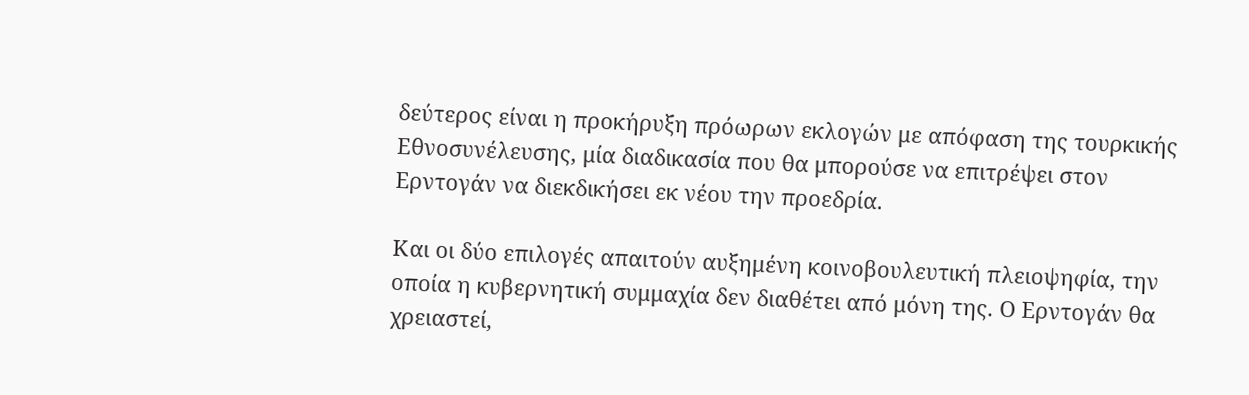δεύτερος είναι η προκήρυξη πρόωρων εκλογών με απόφαση της τουρκικής Εθνοσυνέλευσης, μία διαδικασία που θα μπορούσε να επιτρέψει στον Ερντογάν να διεκδικήσει εκ νέου την προεδρία.

Και οι δύο επιλογές απαιτούν αυξημένη κοινοβουλευτική πλειοψηφία, την οποία η κυβερνητική συμμαχία δεν διαθέτει από μόνη της. Ο Ερντογάν θα χρειαστεί,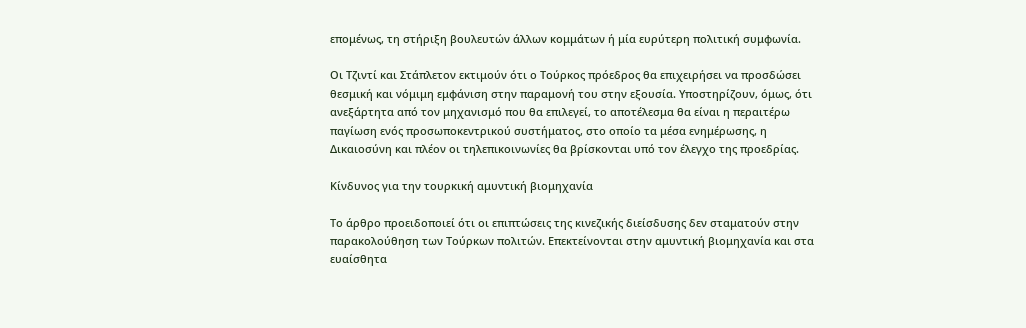επομένως, τη στήριξη βουλευτών άλλων κομμάτων ή μία ευρύτερη πολιτική συμφωνία.

Οι Τζιντί και Στάπλετον εκτιμούν ότι ο Τούρκος πρόεδρος θα επιχειρήσει να προσδώσει θεσμική και νόμιμη εμφάνιση στην παραμονή του στην εξουσία. Υποστηρίζουν, όμως, ότι ανεξάρτητα από τον μηχανισμό που θα επιλεγεί, το αποτέλεσμα θα είναι η περαιτέρω παγίωση ενός προσωποκεντρικού συστήματος, στο οποίο τα μέσα ενημέρωσης, η Δικαιοσύνη και πλέον οι τηλεπικοινωνίες θα βρίσκονται υπό τον έλεγχο της προεδρίας.

Κίνδυνος για την τουρκική αμυντική βιομηχανία

Το άρθρο προειδοποιεί ότι οι επιπτώσεις της κινεζικής διείσδυσης δεν σταματούν στην παρακολούθηση των Τούρκων πολιτών. Επεκτείνονται στην αμυντική βιομηχανία και στα ευαίσθητα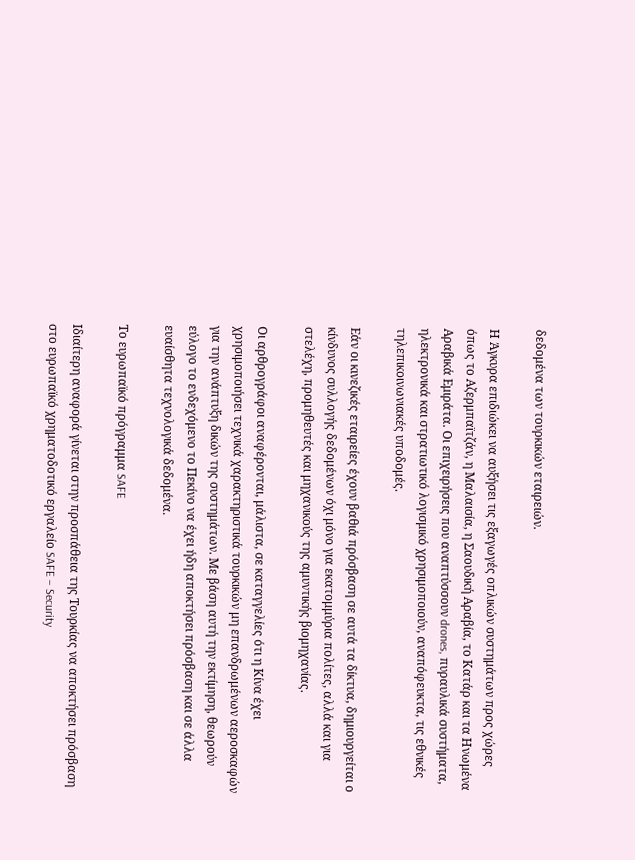δεδομένα των τουρκικών εταιρειών.

Η Άγκυρα επιδιώκει να αυξήσει τις εξαγωγές οπλικών συστημάτων προς χώρες όπως το Αζερμπαϊτζάν, η Μαλαισία, η Σαουδική Αραβία, το Κατάρ και τα Ηνωμένα Αραβικά Εμιράτα. Οι επιχειρήσεις που αναπτύσσουν drones, πυραυλικά συστήματα, ηλεκτρονικά και στρατιωτικό λογισμικό χρησιμοποιούν, αναπόφευκτα, τις εθνικές τηλεπικοινωνιακές υποδομές.

Εάν οι κινεζικές εταιρείες έχουν βαθιά πρόσβαση σε αυτά τα δίκτυα, δημιουργείται ο κίνδυνος συλλογής δεδομένων όχι μόνο για εκατομμύρια πολίτες, αλλά και για στελέχη, προμηθευτές και μηχανικούς της αμυντικής βιομηχανίας.

Οι αρθρογράφοι αναφέρονται, μάλιστα, σε καταγγελίες ότι η Κίνα έχει χρησιμοποιήσει τεχνικά χαρακτηριστικά τουρκικών μη επανδρωμένων αεροσκαφών για την ανάπτυξη δικών της συστημάτων. Με βάση αυτή την εκτίμηση, θεωρούν εύλογο το ενδεχόμενο το Πεκίνο να έχει ήδη αποκτήσει πρόσβαση και σε άλλα ευαίσθητα τεχνολογικά δεδομένα.

Το ευρωπαϊκό πρόγραμμα SAFE

Ιδιαίτερη αναφορά γίνεται στην προσπάθεια της Τουρκίας να αποκτήσει πρόσβαση στο ευρωπαϊκό χρηματοδοτικό εργαλείο SAFE – Security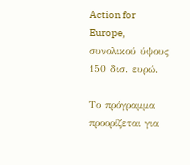Action for Europe, συνολικού ύψους 150 δισ. ευρώ.

Το πρόγραμμα προορίζεται για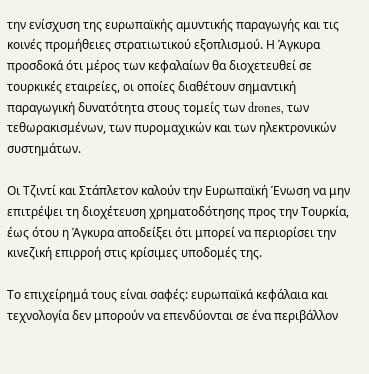την ενίσχυση της ευρωπαϊκής αμυντικής παραγωγής και τις κοινές προμήθειες στρατιωτικού εξοπλισμού. Η Άγκυρα προσδοκά ότι μέρος των κεφαλαίων θα διοχετευθεί σε τουρκικές εταιρείες, οι οποίες διαθέτουν σημαντική παραγωγική δυνατότητα στους τομείς των drones, των τεθωρακισμένων, των πυρομαχικών και των ηλεκτρονικών συστημάτων.

Οι Τζιντί και Στάπλετον καλούν την Ευρωπαϊκή Ένωση να μην επιτρέψει τη διοχέτευση χρηματοδότησης προς την Τουρκία, έως ότου η Άγκυρα αποδείξει ότι μπορεί να περιορίσει την κινεζική επιρροή στις κρίσιμες υποδομές της.

Το επιχείρημά τους είναι σαφές: ευρωπαϊκά κεφάλαια και τεχνολογία δεν μπορούν να επενδύονται σε ένα περιβάλλον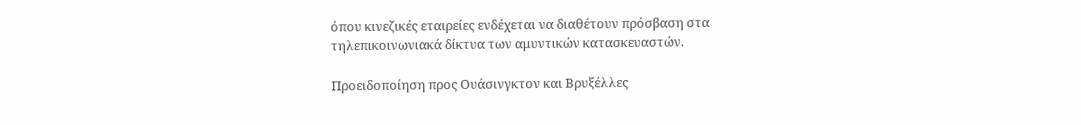όπου κινεζικές εταιρείες ενδέχεται να διαθέτουν πρόσβαση στα τηλεπικοινωνιακά δίκτυα των αμυντικών κατασκευαστών.

Προειδοποίηση προς Ουάσινγκτον και Βρυξέλλες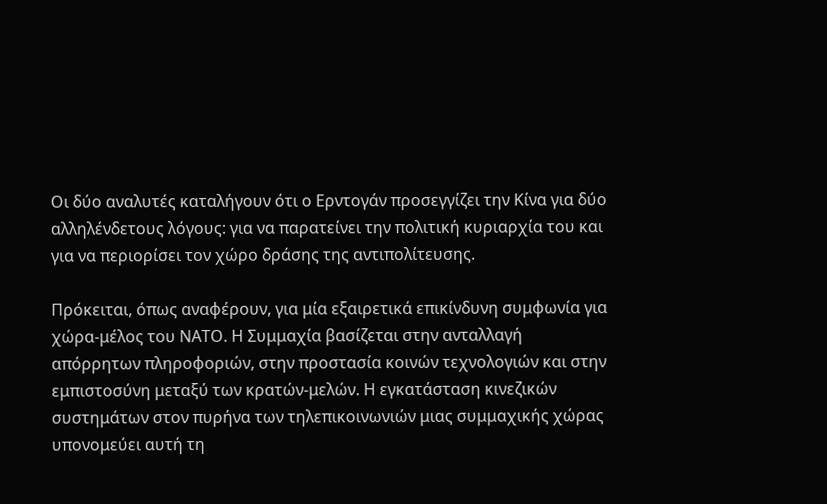Οι δύο αναλυτές καταλήγουν ότι ο Ερντογάν προσεγγίζει την Κίνα για δύο αλληλένδετους λόγους: για να παρατείνει την πολιτική κυριαρχία του και για να περιορίσει τον χώρο δράσης της αντιπολίτευσης.

Πρόκειται, όπως αναφέρουν, για μία εξαιρετικά επικίνδυνη συμφωνία για χώρα-μέλος του ΝΑΤΟ. Η Συμμαχία βασίζεται στην ανταλλαγή απόρρητων πληροφοριών, στην προστασία κοινών τεχνολογιών και στην εμπιστοσύνη μεταξύ των κρατών-μελών. Η εγκατάσταση κινεζικών συστημάτων στον πυρήνα των τηλεπικοινωνιών μιας συμμαχικής χώρας υπονομεύει αυτή τη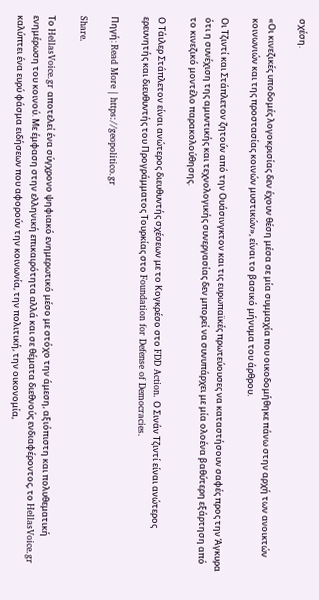σχέση.

«Οι κινεζικές υποδομές λογοκρισίας δεν έχουν θέση μέσα σε μία συμμαχία που οικοδομήθηκε πάνω στην αρχή των ανοικτών κοινωνιών και της προστασίας κοινών μυστικών», είναι το βασικό μήνυμα του άρθρου.

Οι Τζιντί και Στάπλετον ζητούν από την Ουάσινγκτον και τις ευρωπαϊκές πρωτεύουσες να καταστήσουν σαφές προς την Άγκυρα ότι η συνέχιση της αμυντικής και τεχνολογικής συνεργασίας δεν μπορεί να συνυπάρχει με μία ολοένα βαθύτερη εξάρτηση από το κινεζικό μοντέλο παρακολούθησης.

Ο Τάιλερ Στάπλετον είναι ανώτερος διευθυντής σχέσεων με το Κογκρέσο στο FDD Action. Ο Σινάν Τζιντί είναι ανώτερος ερευνητής και διευθυντής του Προγράμματος Τουρκίας στο Foundation for Defense of Democracies.

Πηγή: Read More | https://geopolitico.gr

Share.

Το HellasVoice.gr αποτελεί ένα σύγχρονο ψηφιακό ενημερωτικό μέσο με στόχο την άμεση, αξιόπιστη και πολυθεματική ενημέρωση του κοινού. Με έμφαση στην ελληνική επικαιρότητα αλλά και σε θέματα διεθνούς ενδιαφέροντος, το HellasVoice.gr καλύπτει ένα ευρύ φάσμα ειδήσεων που αφορούν την κοινωνία, την πολιτική, την οικονομία,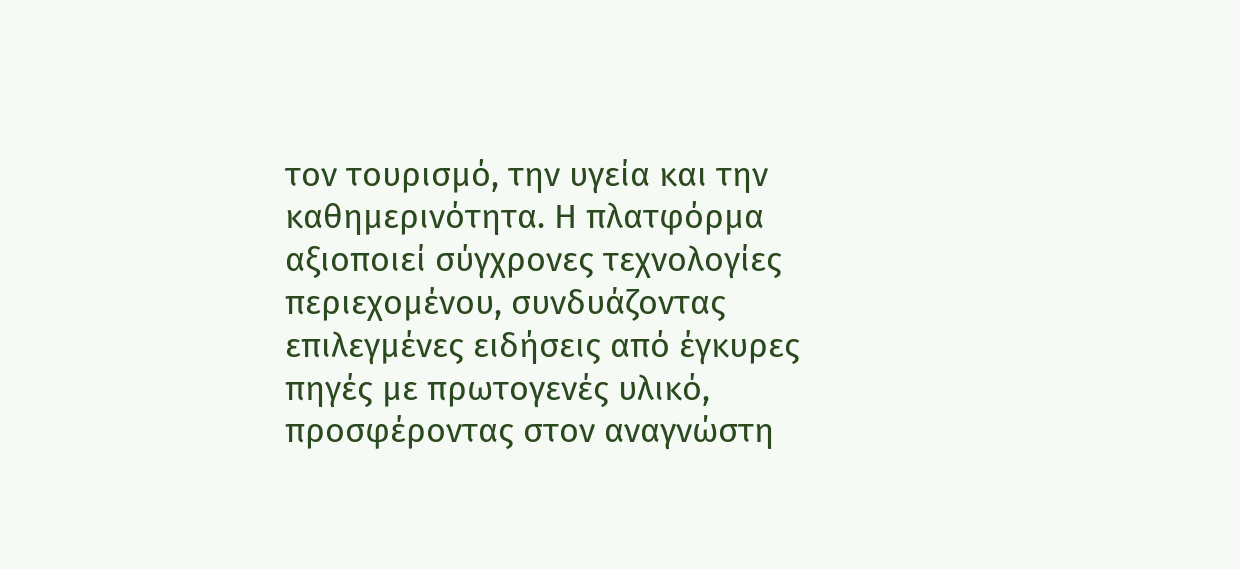τον τουρισμό, την υγεία και την καθημερινότητα. Η πλατφόρμα αξιοποιεί σύγχρονες τεχνολογίες περιεχομένου, συνδυάζοντας επιλεγμένες ειδήσεις από έγκυρες πηγές με πρωτογενές υλικό, προσφέροντας στον αναγνώστη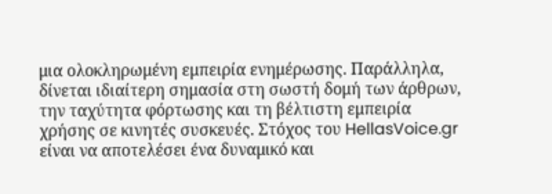μια ολοκληρωμένη εμπειρία ενημέρωσης. Παράλληλα, δίνεται ιδιαίτερη σημασία στη σωστή δομή των άρθρων, την ταχύτητα φόρτωσης και τη βέλτιστη εμπειρία χρήσης σε κινητές συσκευές. Στόχος του HellasVoice.gr είναι να αποτελέσει ένα δυναμικό και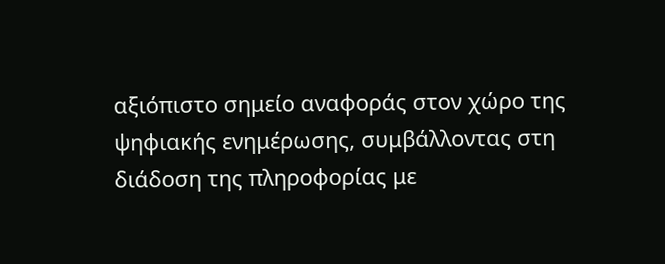αξιόπιστο σημείο αναφοράς στον χώρο της ψηφιακής ενημέρωσης, συμβάλλοντας στη διάδοση της πληροφορίας με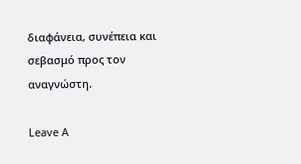διαφάνεια, συνέπεια και σεβασμό προς τον αναγνώστη.

Leave A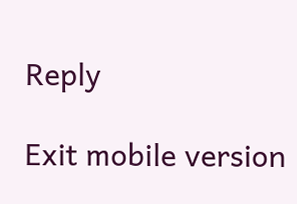Reply

Exit mobile version